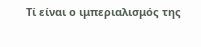Τί είναι ο ιμπεριαλισμός της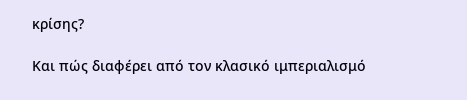κρίσης?

Και πώς διαφέρει από τον κλασικό ιμπεριαλισμό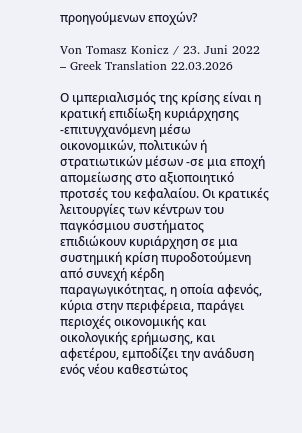προηγούμενων εποχών?

Von Tomasz Konicz / 23. Juni 2022 – Greek Translation 22.03.2026

Ο ιμπεριαλισμός της κρίσης είναι η κρατική επιδίωξη κυριάρχησης -επιτυγχανόμενη μέσω οικονομικών, πολιτικών ή στρατιωτικών μέσων -σε μια εποχή απομείωσης στο αξιοποιητικό προτσές του κεφαλαίου. Οι κρατικές λειτουργίες των κέντρων του παγκόσμιου συστήματος επιδιώκουν κυριάρχηση σε μια συστημική κρίση πυροδοτούμενη από συνεχή κέρδη παραγωγικότητας, η οποία αφενός, κύρια στην περιφέρεια, παράγει περιοχές οικονομικής και οικολογικής ερήμωσης, και αφετέρου, εμποδίζει την ανάδυση ενός νέου καθεστώτος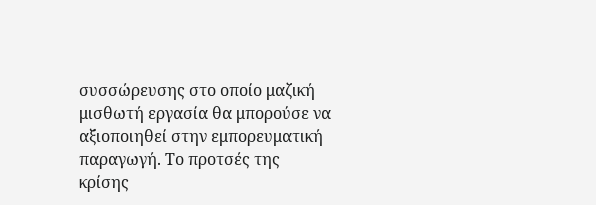συσσώρευσης στο οποίο μαζική μισθωτή εργασία θα μπορούσε να αξιοποιηθεί στην εμπορευματική παραγωγή. Το προτσές της κρίσης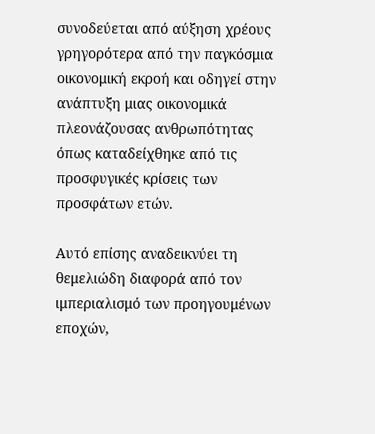συνοδεύεται από αύξηση χρέους γρηγορότερα από την παγκόσμια οικονομική εκροή και οδηγεί στην ανάπτυξη μιας οικονομικά πλεονάζουσας ανθρωπότητας όπως καταδείχθηκε από τις προσφυγικές κρίσεις των προσφάτων ετών.

Αυτό επίσης αναδεικνύει τη θεμελιώδη διαφορά από τον ιμπεριαλισμό των προηγουμένων εποχών,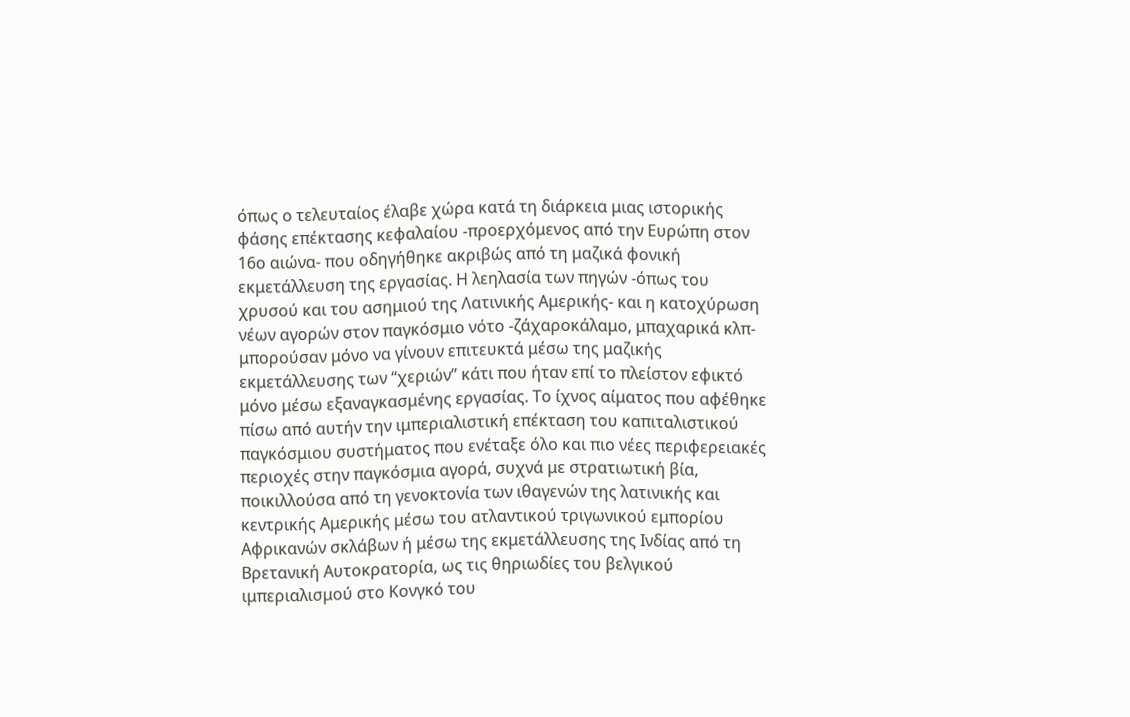όπως ο τελευταίος έλαβε χώρα κατά τη διάρκεια μιας ιστορικής φάσης επέκτασης κεφαλαίου -προερχόμενος από την Ευρώπη στον 16ο αιώνα- που οδηγήθηκε ακριβώς από τη μαζικά φονική εκμετάλλευση της εργασίας. Η λεηλασία των πηγών -όπως του χρυσού και του ασημιού της Λατινικής Αμερικής- και η κατοχύρωση νέων αγορών στον παγκόσμιο νότο -ζάχαροκάλαμο, μπαχαρικά κλπ- μπορούσαν μόνο να γίνουν επιτευκτά μέσω της μαζικής εκμετάλλευσης των “χεριών” κάτι που ήταν επί το πλείστον εφικτό μόνο μέσω εξαναγκασμένης εργασίας. Το ίχνος αίματος που αφέθηκε πίσω από αυτήν την ιμπεριαλιστική επέκταση του καπιταλιστικού παγκόσμιου συστήματος που ενέταξε όλο και πιο νέες περιφερειακές περιοχές στην παγκόσμια αγορά, συχνά με στρατιωτική βία, ποικιλλούσα από τη γενοκτονία των ιθαγενών της λατινικής και κεντρικής Αμερικής μέσω του ατλαντικού τριγωνικού εμπορίου Αφρικανών σκλάβων ή μέσω της εκμετάλλευσης της Ινδίας από τη Βρετανική Αυτοκρατορία, ως τις θηριωδίες του βελγικού ιμπεριαλισμού στο Κονγκό του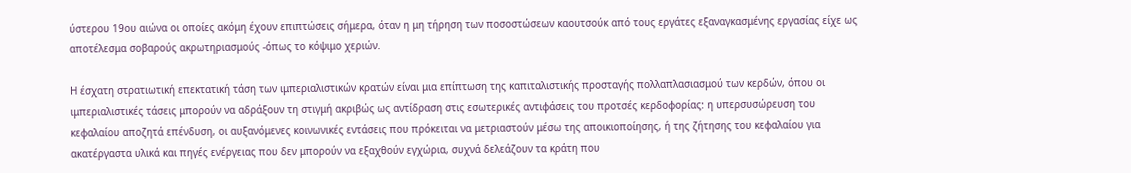ύστερου 19ου αιώνα οι οποίες ακόμη έχουν επιπτώσεις σήμερα, όταν η μη τήρηση των ποσοστώσεων καουτσούκ από τους εργάτες εξαναγκασμένης εργασίας είχε ως αποτέλεσμα σοβαρούς ακρωτηριασμούς -όπως το κόψιμο χεριών.

Η έσχατη στρατιωτική επεκτατική τάση των ιμπεριαλιστικών κρατών είναι μια επίπτωση της καπιταλιστικής προσταγής πολλαπλασιασμού των κερδών, όπου οι ιμπεριαλιστικές τάσεις μπορούν να αδράξουν τη στιγμή ακριβώς ως αντίδραση στις εσωτερικές αντιφάσεις του προτσές κερδοφορίας: η υπερσυσώρευση του κεφαλαίου αποζητά επένδυση, οι αυξανόμενες κοινωνικές εντάσεις που πρόκειται να μετριαστούν μέσω της αποικιοποίησης, ή της ζήτησης του κεφαλαίου για ακατέργαστα υλικά και πηγές ενέργειας που δεν μπορούν να εξαχθούν εγχώρια, συχνά δελεάζουν τα κράτη που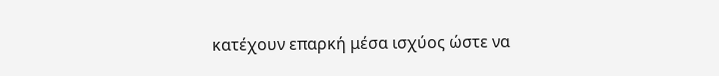κατέχουν επαρκή μέσα ισχύος ώστε να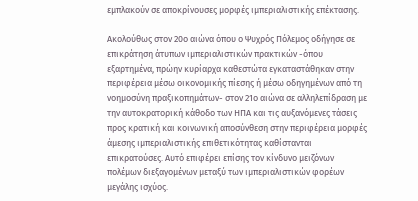εμπλακούν σε αποκρίνουσες μορφές ιμπεριαλιστικής επέκτασης.

Ακολούθως στον 20ο αιώνα όπου ο Ψυχρός Πόλεμος οδήγησε σε επικράτηση άτυπων ιμπεριαλιστικών πρακτικών -όπου εξαρτημένα, πρώην κυρίαρχα καθεστώτα εγκαταστάθηκαν στην περιφέρεια μέσω οικονομικής πίεσης ή μέσω οδηγημένων από τη νοημοσύνη πραξικοπημάτων- στον 21ο αιώνα σε αλληλεπίδραση με την αυτοκρατορική κάθοδο των ΗΠΑ και τις αυξανόμενες τάσεις προς κρατική και κοινωνική αποσύνθεση στην περιφέρεια μορφές άμεσης ιμπεριαλιστικής επιθετικότητας καθίστανται επικρατούσες. Αυτό επιφέρει επίσης τον κίνδυνο μειζόνων πολέμων διεξαγομένων μεταξύ των ιμπεριαλιστικών φορέων μεγάλης ισχύος.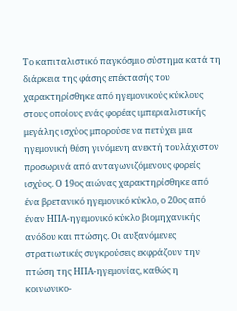Το καπιταλιστικό παγκόσμιο σύστημα κατά τη διάρκεια της φάσης επέκτασής του χαρακτηρίσθηκε από ηγεμονικούς κύκλους στους οποίους ενάς φορέας ιμπεριαλιστικής μεγάλης ισχύος μπορούσε να πετύχει μια ηγεμονική θέση γινόμενη ανεκτή τουλάχιστον προσωρινά από ανταγωνιζόμενους φορείς ισχύος. Ο 19ος αιώνας χαρακτηρίσθηκε από ένα βρετανικό ηγεμονικό κύκλο, ο 20ος από έναν ΗΠΑ-ηγεμονικό κύκλο βιομηχανικής ανόδου και πτώσης. Οι αυξανόμενες στρατιωτικές συγκρούσεις εκφράζουν την πτώση της ΗΠΑ-ηγεμονίας, καθώς η κοινωνικο-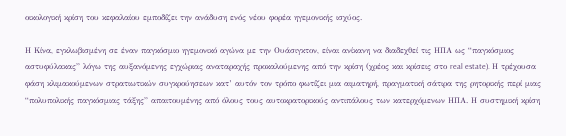οικολογική κρίση του κεφαλαίου εμποδίζει την ανάδυση ενός νέου φορέα ηγεμονικής ισχύος.

Η Κίνα, εγκλωβισμένη σε έναν παγκόσμιο ηγεμονικό αγώνα με την Ουάσιγκτον, είναι ανίκανη να διαδεχθεί τις ΗΠΑ ως “παγκόσμιος αστυφύλακας” λόγω της αυξανόμενης εγχώριας αναταραχής προκαλούμενης από την κρίση (χρέος και κρίσεις στο real estate). Η τρέχουσα φάση κλιμακούμενων στρατιωτικών συγκρούησεων κατ’ αυτόν τον τρόπο φωτίζει μια αιματηρή, πραγματική σάτιρα της ρητορικής περί μιας “πολυπολικής παγκόσμιας τάξης” απαιτουμένης από όλους τους αυτοκρατορικούς αντιπάλους των κατερχόμενων ΗΠΑ. Η συστημική κρίση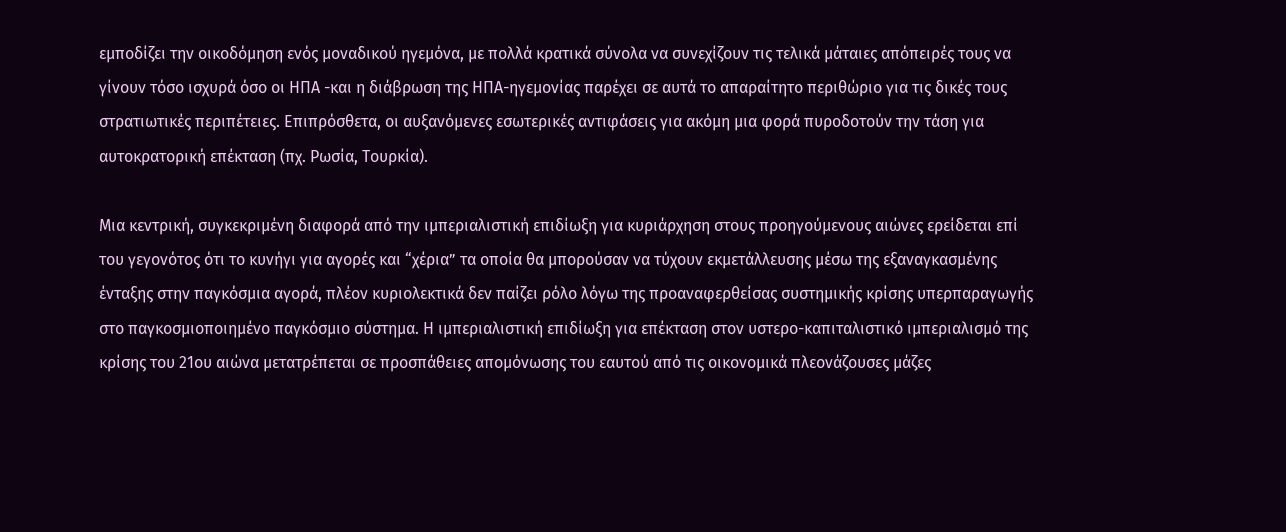εμποδίζει την οικοδόμηση ενός μοναδικού ηγεμόνα, με πολλά κρατικά σύνολα να συνεχίζουν τις τελικά μάταιες απόπειρές τους να γίνουν τόσο ισχυρά όσο οι ΗΠΑ -και η διάβρωση της ΗΠΑ-ηγεμονίας παρέχει σε αυτά το απαραίτητο περιθώριο για τις δικές τους στρατιωτικές περιπέτειες. Επιπρόσθετα, οι αυξανόμενες εσωτερικές αντιφάσεις για ακόμη μια φορά πυροδοτούν την τάση για αυτοκρατορική επέκταση (πχ. Ρωσία, Τουρκία).

Μια κεντρική, συγκεκριμένη διαφορά από την ιμπεριαλιστική επιδίωξη για κυριάρχηση στους προηγούμενους αιώνες ερείδεται επί του γεγονότος ότι το κυνήγι για αγορές και “χέρια” τα οποία θα μπορούσαν να τύχουν εκμετάλλευσης μέσω της εξαναγκασμένης ένταξης στην παγκόσμια αγορά, πλέον κυριολεκτικά δεν παίζει ρόλο λόγω της προαναφερθείσας συστημικής κρίσης υπερπαραγωγής στο παγκοσμιοποιημένο παγκόσμιο σύστημα. Η ιμπεριαλιστική επιδίωξη για επέκταση στον υστερο-καπιταλιστικό ιμπεριαλισμό της κρίσης του 21ου αιώνα μετατρέπεται σε προσπάθειες απομόνωσης του εαυτού από τις οικονομικά πλεονάζουσες μάζες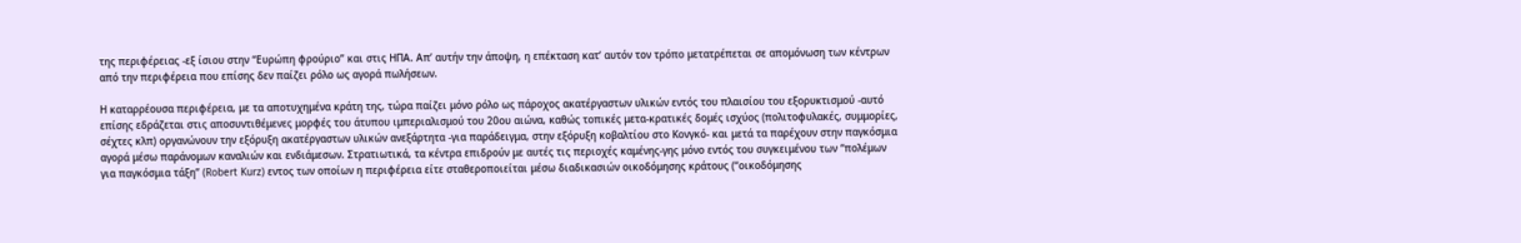της περιφέρειας -εξ ίσιου στην “Ευρώπη φρούριο” και στις ΗΠΑ. Απ’ αυτήν την άποψη, η επέκταση κατ’ αυτόν τον τρόπο μετατρέπεται σε απομόνωση των κέντρων από την περιφέρεια που επίσης δεν παίζει ρόλο ως αγορά πωλήσεων.

Η καταρρέουσα περιφέρεια, με τα αποτυχημένα κράτη της, τώρα παίζει μόνο ρόλο ως πάροχος ακατέργαστων υλικών εντός του πλαισίου του εξορυκτισμού -αυτό επίσης εδράζεται στις αποσυντιθέμενες μορφές του άτυπου ιμπεριαλισμού του 20ου αιώνα, καθώς τοπικές μετα-κρατικές δομές ισχύος (πολιτοφυλακές, συμμορίες, σέχτες κλπ) οργανώνουν την εξόρυξη ακατέργαστων υλικών ανεξάρτητα -για παράδειγμα, στην εξόρυξη κοβαλτίου στο Κονγκό- και μετά τα παρέχουν στην παγκόσμια αγορά μέσω παράνομων καναλιών και ενδιάμεσων. Στρατιωτικά, τα κέντρα επιδρούν με αυτές τις περιοχές καμένης-γης μόνο εντός του συγκειμένου των “πολέμων για παγκόσμια τάξη” (Robert Kurz) εντος των οποίων η περιφέρεια είτε σταθεροποιείται μέσω διαδικασιών οικοδόμησης κράτους (“οικοδόμησης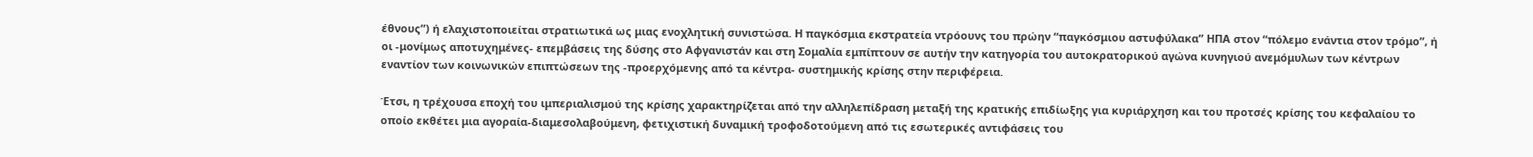έθνους”) ή ελαχιστοποιείται στρατιωτικά ως μιας ενοχλητική συνιστώσα. Η παγκόσμια εκστρατεία ντρόουνς του πρώην “παγκόσμιου αστυφύλακα” ΗΠΑ στον “πόλεμο ενάντια στον τρόμο”, ή οι -μονίμως αποτυχημένες- επεμβάσεις της δύσης στο Αφγανιστάν και στη Σομαλία εμπίπτουν σε αυτήν την κατηγορία του αυτοκρατορικού αγώνα κυνηγιού ανεμόμυλων των κέντρων εναντίον των κοινωνικών επιπτώσεων της -προερχόμενης από τα κέντρα- συστημικής κρίσης στην περιφέρεια.

Έτσι, η τρέχουσα εποχή του ιμπεριαλισμού της κρίσης χαρακτηρίζεται από την αλληλεπίδραση μεταξή της κρατικής επιδίωξης για κυριάρχηση και του προτσές κρίσης του κεφαλαίου το οποίο εκθέτει μια αγοραία-διαμεσολαβούμενη, φετιχιστική δυναμική τροφοδοτούμενη από τις εσωτερικές αντιφάσεις του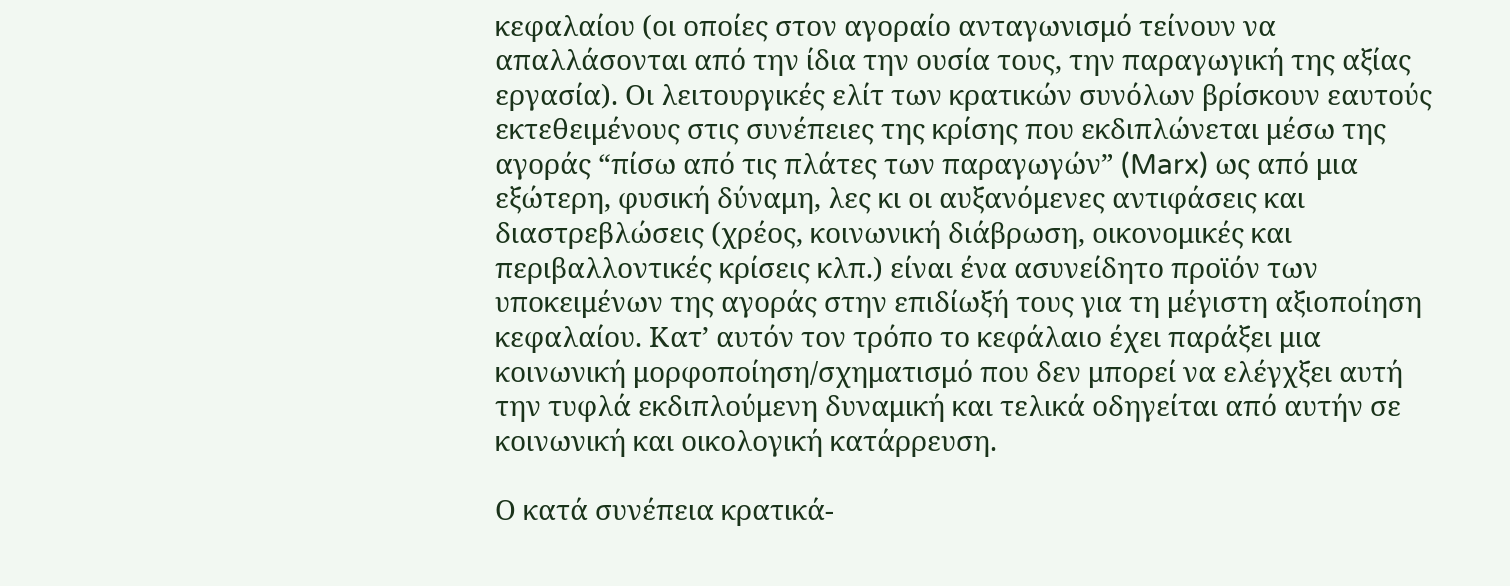κεφαλαίου (οι οποίες στον αγοραίο ανταγωνισμό τείνουν να απαλλάσονται από την ίδια την ουσία τους, την παραγωγική της αξίας εργασία). Οι λειτουργικές ελίτ των κρατικών συνόλων βρίσκουν εαυτούς εκτεθειμένους στις συνέπειες της κρίσης που εκδιπλώνεται μέσω της αγοράς “πίσω από τις πλάτες των παραγωγών” (Marx) ως από μια εξώτερη, φυσική δύναμη, λες κι οι αυξανόμενες αντιφάσεις και διαστρεβλώσεις (χρέος, κοινωνική διάβρωση, οικονομικές και περιβαλλοντικές κρίσεις κλπ.) είναι ένα ασυνείδητο προϊόν των υποκειμένων της αγοράς στην επιδίωξή τους για τη μέγιστη αξιοποίηση κεφαλαίου. Κατ’ αυτόν τον τρόπο το κεφάλαιο έχει παράξει μια κοινωνική μορφοποίηση/σχηματισμό που δεν μπορεί να ελέγχξει αυτή την τυφλά εκδιπλούμενη δυναμική και τελικά οδηγείται από αυτήν σε κοινωνική και οικολογική κατάρρευση.

Ο κατά συνέπεια κρατικά-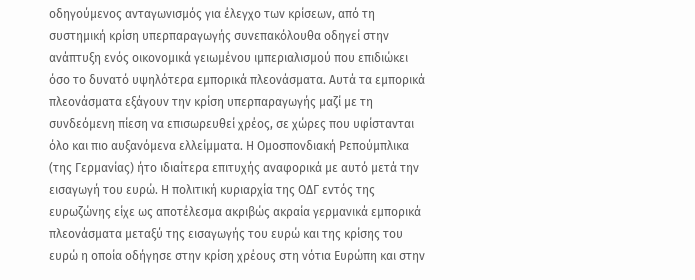οδηγούμενος ανταγωνισμός για έλεγχο των κρίσεων, από τη συστημική κρίση υπερπαραγωγής συνεπακόλουθα οδηγεί στην ανάπτυξη ενός οικονομικά γειωμένου ιμπεριαλισμού που επιδιώκει όσο το δυνατό υψηλότερα εμπορικά πλεονάσματα. Αυτά τα εμπορικά πλεονάσματα εξάγουν την κρίση υπερπαραγωγής μαζί με τη συνδεόμενη πίεση να επισωρευθεί χρέος, σε χώρες που υφίστανται όλο και πιο αυξανόμενα ελλείμματα. Η Ομοσπονδιακή Ρεπούμπλικα (της Γερμανίας) ήτο ιδιαίτερα επιτυχής αναφορικά με αυτό μετά την εισαγωγή του ευρώ. Η πολιτική κυριαρχία της ΟΔΓ εντός της ευρωζώνης είχε ως αποτέλεσμα ακριβώς ακραία γερμανικά εμπορικά πλεονάσματα μεταξύ της εισαγωγής του ευρώ και της κρίσης του ευρώ η οποία οδήγησε στην κρίση χρέους στη νότια Ευρώπη και στην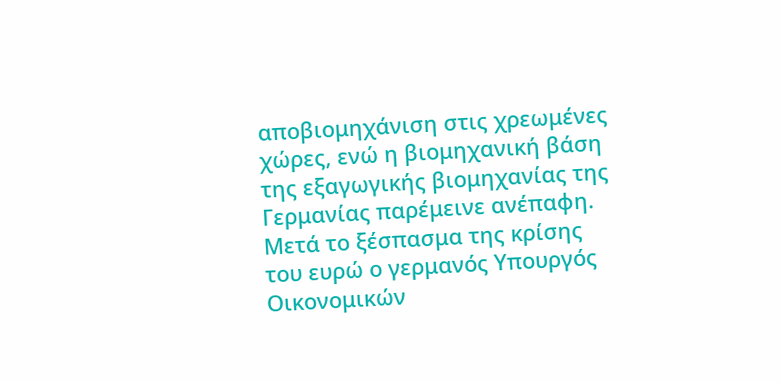αποβιομηχάνιση στις χρεωμένες χώρες, ενώ η βιομηχανική βάση της εξαγωγικής βιομηχανίας της Γερμανίας παρέμεινε ανέπαφη. Μετά το ξέσπασμα της κρίσης του ευρώ ο γερμανός Υπουργός Οικονομικών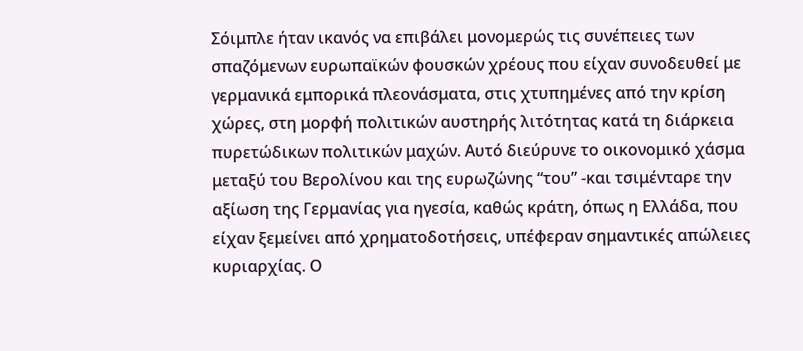Σόιμπλε ήταν ικανός να επιβάλει μονομερώς τις συνέπειες των σπαζόμενων ευρωπαϊκών φουσκών χρέους που είχαν συνοδευθεί με γερμανικά εμπορικά πλεονάσματα, στις χτυπημένες από την κρίση χώρες, στη μορφή πολιτικών αυστηρής λιτότητας κατά τη διάρκεια πυρετώδικων πολιτικών μαχών. Αυτό διεύρυνε το οικονομικό χάσμα μεταξύ του Βερολίνου και της ευρωζώνης “του” -και τσιμένταρε την αξίωση της Γερμανίας για ηγεσία, καθώς κράτη, όπως η Ελλάδα, που είχαν ξεμείνει από χρηματοδοτήσεις, υπέφεραν σημαντικές απώλειες κυριαρχίας. Ο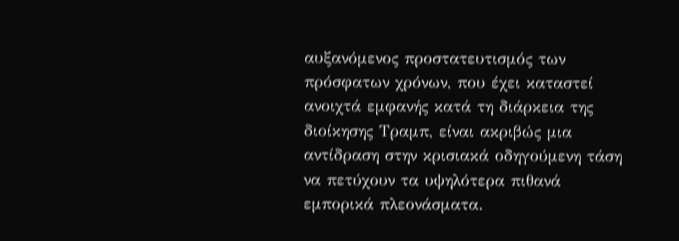αυξανόμενος προστατευτισμός των πρόσφατων χρόνων, που έχει καταστεί ανοιχτά εμφανής κατά τη διάρκεια της διοίκησης Τραμπ, είναι ακριβώς μια αντίδραση στην κρισιακά οδηγούμενη τάση να πετύχουν τα υψηλότερα πιθανά εμπορικά πλεονάσματα.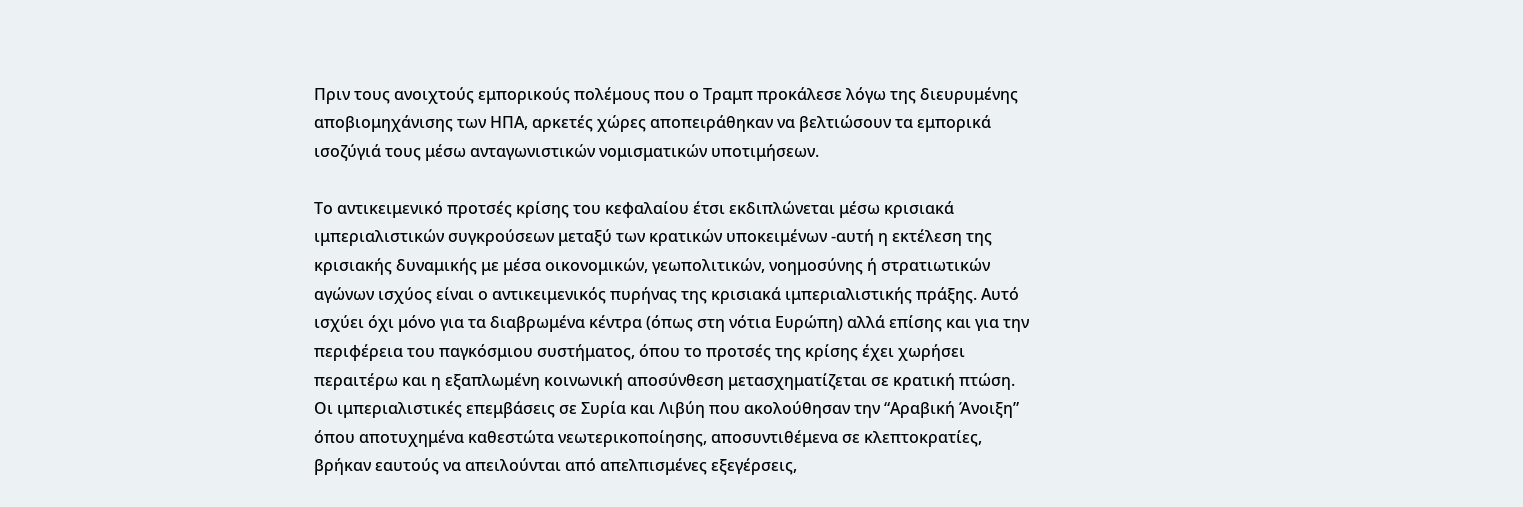Πριν τους ανοιχτούς εμπορικούς πολέμους που ο Τραμπ προκάλεσε λόγω της διευρυμένης αποβιομηχάνισης των ΗΠΑ, αρκετές χώρες αποπειράθηκαν να βελτιώσουν τα εμπορικά ισοζύγιά τους μέσω ανταγωνιστικών νομισματικών υποτιμήσεων.

Το αντικειμενικό προτσές κρίσης του κεφαλαίου έτσι εκδιπλώνεται μέσω κρισιακά ιμπεριαλιστικών συγκρούσεων μεταξύ των κρατικών υποκειμένων -αυτή η εκτέλεση της κρισιακής δυναμικής με μέσα οικονομικών, γεωπολιτικών, νοημοσύνης ή στρατιωτικών αγώνων ισχύος είναι ο αντικειμενικός πυρήνας της κρισιακά ιμπεριαλιστικής πράξης. Αυτό ισχύει όχι μόνο για τα διαβρωμένα κέντρα (όπως στη νότια Ευρώπη) αλλά επίσης και για την περιφέρεια του παγκόσμιου συστήματος, όπου το προτσές της κρίσης έχει χωρήσει περαιτέρω και η εξαπλωμένη κοινωνική αποσύνθεση μετασχηματίζεται σε κρατική πτώση. Οι ιμπεριαλιστικές επεμβάσεις σε Συρία και Λιβύη που ακολούθησαν την “Αραβική Άνοιξη” όπου αποτυχημένα καθεστώτα νεωτερικοποίησης, αποσυντιθέμενα σε κλεπτοκρατίες, βρήκαν εαυτούς να απειλούνται από απελπισμένες εξεγέρσεις,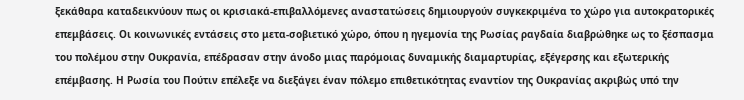ξεκάθαρα καταδεικνύουν πως οι κρισιακά-επιβαλλόμενες αναστατώσεις δημιουργούν συγκεκριμένα το χώρο για αυτοκρατορικές επεμβάσεις. Οι κοινωνικές εντάσεις στο μετα-σοβιετικό χώρο, όπου η ηγεμονία της Ρωσίας ραγδαία διαβρώθηκε ως το ξέσπασμα του πολέμου στην Ουκρανία, επέδρασαν στην άνοδο μιας παρόμοιας δυναμικής διαμαρτυρίας, εξέγερσης και εξωτερικής επέμβασης. Η Ρωσία του Πούτιν επέλεξε να διεξάγει έναν πόλεμο επιθετικότητας εναντίον της Ουκρανίας ακριβώς υπό την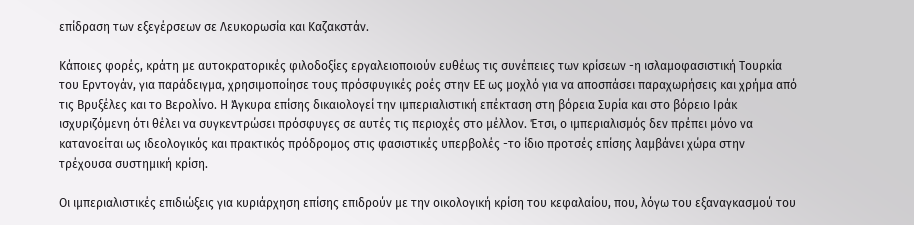επίδραση των εξεγέρσεων σε Λευκορωσία και Καζακστάν.

Κάποιες φορές, κράτη με αυτοκρατορικές φιλοδοξίες εργαλειοποιούν ευθέως τις συνέπειες των κρίσεων -η ισλαμοφασιστική Τουρκία του Ερντογάν, για παράδειγμα, χρησιμοποίησε τους πρόσφυγικές ροές στην ΕΕ ως μοχλό για να αποσπάσει παραχωρήσεις και χρήμα από τις Βρυξέλες και το Βερολίνο. Η Άγκυρα επίσης δικαιολογεί την ιμπεριαλιστική επέκταση στη βόρεια Συρία και στο βόρειο Ιράκ ισχυριζόμενη ότι θέλει να συγκεντρώσει πρόσφυγες σε αυτές τις περιοχές στο μέλλον. Έτσι, ο ιμπεριαλισμός δεν πρέπει μόνο να κατανοείται ως ιδεολογικός και πρακτικός πρόδρομος στις φασιστικές υπερβολές -το ίδιο προτσές επίσης λαμβάνει χώρα στην τρέχουσα συστημική κρίση.

Οι ιμπεριαλιστικές επιδιώξεις για κυριάρχηση επίσης επιδρούν με την οικολογική κρίση του κεφαλαίου, που, λόγω του εξαναγκασμού του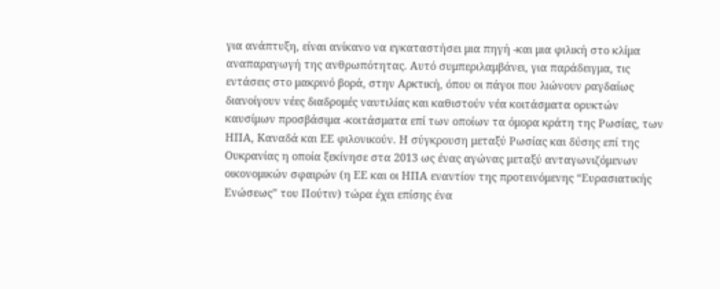για ανάπτυξη, είναι ανίκανο να εγκαταστήσει μια πηγή -και μια φιλική στο κλίμα αναπαραγωγή της ανθρωπότητας. Αυτό συμπεριλαμβάνει, για παράδειγμα, τις εντάσεις στο μακρινό βορά, στην Αρκτική, όπου οι πάγοι που λιώνουν ραγδαίως διανοίγουν νέες διαδρομές ναυτιλίας και καθιστούν νέα κοιτάσματα ορυκτών καυσίμων προσβάσιμα -κοιτάσματα επί των οποίων τα όμορα κράτη της Ρωσίας, των ΗΠΑ, Καναδά και ΕΕ φιλονικούν. Η σύγκρουση μεταξύ Ρωσίας και δύσης επί της Ουκρανίας η οποία ξεκίνησε στα 2013 ως ένας αγώνας μεταξύ ανταγωνιζόμενων οικονομικών σφαιρών (η ΕΕ και οι ΗΠΑ εναντίον της προτεινόμενης “Ευρασιατικής Ενώσεως” του Πούτιν) τώρα έχει επίσης ένα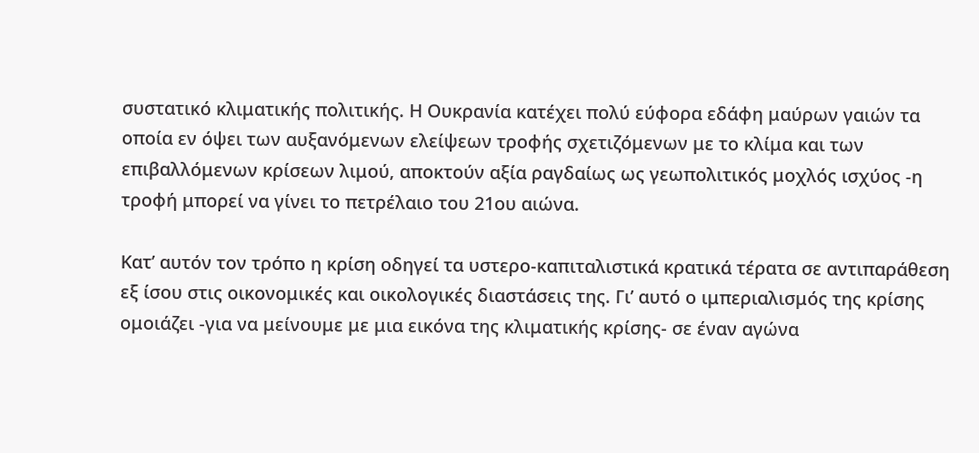συστατικό κλιματικής πολιτικής. Η Ουκρανία κατέχει πολύ εύφορα εδάφη μαύρων γαιών τα οποία εν όψει των αυξανόμενων ελείψεων τροφής σχετιζόμενων με το κλίμα και των επιβαλλόμενων κρίσεων λιμού, αποκτούν αξία ραγδαίως ως γεωπολιτικός μοχλός ισχύος -η τροφή μπορεί να γίνει το πετρέλαιο του 21ου αιώνα.

Κατ’ αυτόν τον τρόπο η κρίση οδηγεί τα υστερο-καπιταλιστικά κρατικά τέρατα σε αντιπαράθεση εξ ίσου στις οικονομικές και οικολογικές διαστάσεις της. Γι’ αυτό ο ιμπεριαλισμός της κρίσης ομοιάζει -για να μείνουμε με μια εικόνα της κλιματικής κρίσης- σε έναν αγώνα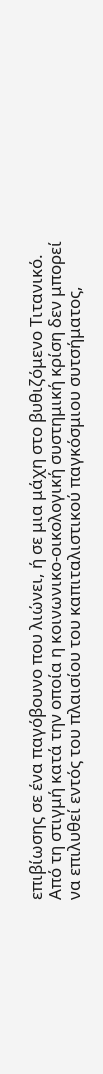επιβίωσης σε ένα παγόβουνο που λιώνει, ή σε μια μάχη στο βυθιζόμενο Τιτανικό. Από τη στιγμή κατά την οποία η κοινωνικο-οικολογική συστημική κρίση δεν μπορεί να επιλυθεί εντός του πλαισίου του καπιταλιστικού παγκόσμιου συτσήματος,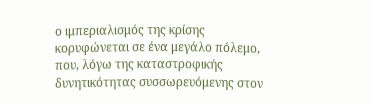ο ιμπεριαλισμός της κρίσης κορυφώνεται σε ένα μεγάλο πόλεμο, που, λόγω της καταστροφικής δυνητικότητας συσσωρευόμενης στον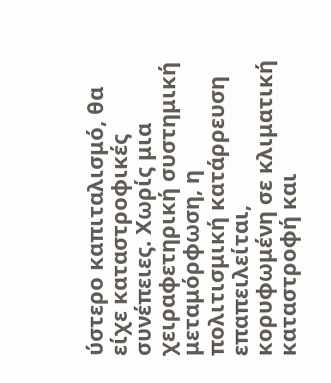ύστερο καπιταλισμό, θα είχε καταστροφικές συνέπειες. Χωρίς μια χειραφετηρική συστημική μεταμόρφωση, η πολιτισμική κατάρρευση επαπειλείται, κορυφωμένη σε κλιματική καταστροφή και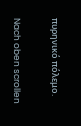πυρηνικό πόλεμο.

Nach oben scrollen